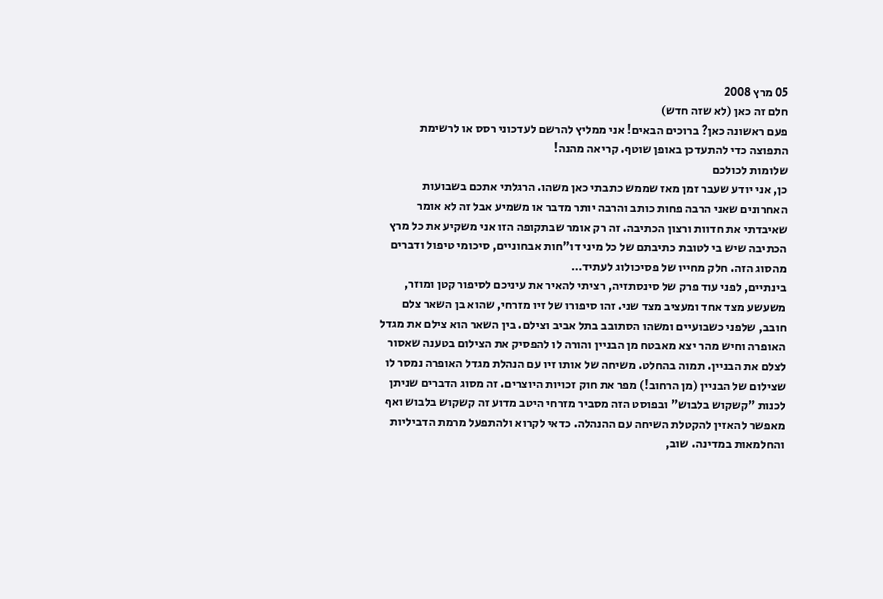05 מרץ 2008
חלם זה כאן (לא שזה חדש)
פעם ראשונה כאן? ברוכים הבאים! אני ממליץ להרשם לעדכוני רסס או לרשימת התפוצה כדי להתעדכן באופן שוטף. קריאה מהנה!
שלומות לכולכם
כן, אני יודע שעבר זמן מאז שממש כתבתי כאן משהו. הרגלתי אתכם בשבועות האחרונים שאני הרבה פחות כותב והרבה יותר מדבר או משמיע אבל זה לא אומר שאיבדתי את חדוות ורצון הכתיבה. זה רק אומר שבתקופה הזו אני משקיע את כל מרץ הכתיבה שיש בי לטובת כתיבתם של כל מיני דו"חות אבחוניים, סיכומי טיפול ודברים מהסוג הזה. חלק מחייו של פסיכולוג לעתיד…
בינתיים, לפני עוד פרק של סינסתזיה, רציתי להאיר את עיניכם לסיפור קטן ומוזר, משעשע מצד אחד ומעציב מצד שני. זהו סיפורו של זיו מזרחי, שהוא בן השאר צלם חובב, שלפני כשבועיים ומשהו הסתובב בתל אביב וצילם. בין השאר הוא צילם את מגדל האופרה וחיש מהר יצא מאבטח מן הבניין והורה לו להפסיק את הצילום בטענה שאסור לצלם את הבניין. תמוה בהחלט. משיחה של אותו זיו עם הנהלת מגדל האופרה נמסר לו שצילום של הבניין (מן הרחוב!) מפר את חוק זכויות היוצרים. זה מסוג הדברים שניתן לכנות "קשקוש בלבוש" ובפוסט הזה מסביר מזרחי היטב מדוע זה קשקוש בלבוש ואף מאפשר להאזין להקטלת השיחה עם ההנהלה. כדאי לקרוא ולהתפעל מרמת הדביליות והחלמאות במדינה. שוב,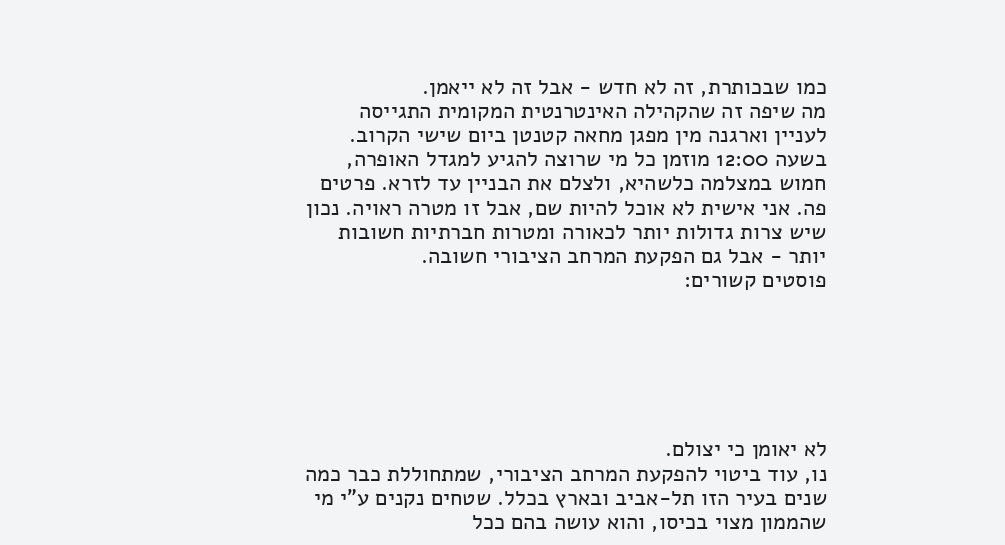כמו שבכותרת, זה לא חדש - אבל זה לא ייאמן.
מה שיפה זה שהקהילה האינטרנטית המקומית התגייסה לעניין וארגנה מין מפגן מחאה קטנטן ביום שישי הקרוב. בשעה 12:00 מוזמן כל מי שרוצה להגיע למגדל האופרה, חמוש במצלמה כלשהיא, ולצלם את הבניין עד לזרא. פרטים פה. אני אישית לא אוכל להיות שם, אבל זו מטרה ראויה. נכון שיש צרות גדולות יותר לכאורה ומטרות חברתיות חשובות יותר - אבל גם הפקעת המרחב הציבורי חשובה.
פוסטים קשורים:






לא יאומן כי יצולם.
נו, עוד ביטוי להפקעת המרחב הציבורי, שמתחוללת כבר כמה שנים בעיר הזו תל-אביב ובארץ בכלל. שטחים נקנים ע"י מי שהממון מצוי בכיסו, והוא עושה בהם ככל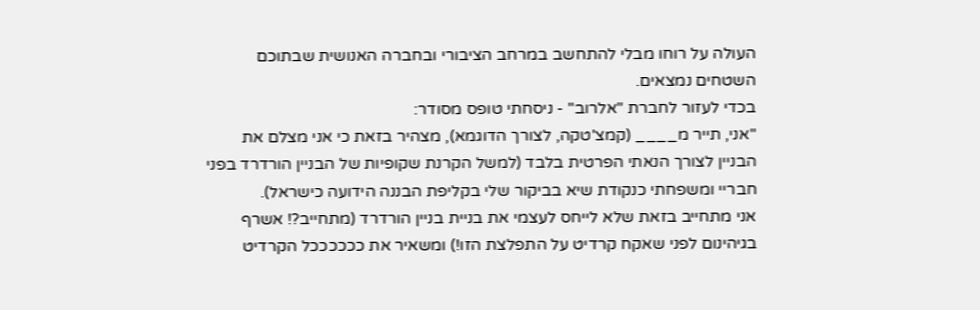העולה על רוחו מבלי להתחשב במרחב הציבורי ובחברה האנושית שבתוכם השטחים נמצאים.
בכדי לעזור לחברת "אלרוב" - ניסחתי טופס מסודר:
"אני, תייר מ____ (קמצ'טקה, לצורך הדוגמא), מצהיר בזאת כי אני מצלם את הבניין לצורך הנאתי הפרטית בלבד (למשל הקרנת שקופיות של הבניין הורדרד בפני חבריי ומשפחתי כנקודת שיא בביקור שלי בקליפת הבננה הידועה כישראל).
אני מתחייב בזאת שלא לייחס לעצמי את בניית בניין הורדרד (מתחייב?! אשרף בגיהינום לפני שאקח קרדיט על התפלצת הזו!) ומשאיר את ככככככל הקרדיט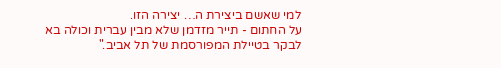למי שאשם ביצירת ה… יצירה הזו.
על החתום - תייר מזדמן שלא מבין עברית וכולה בא לבקר בטיילת המפורסמת של תל אביב."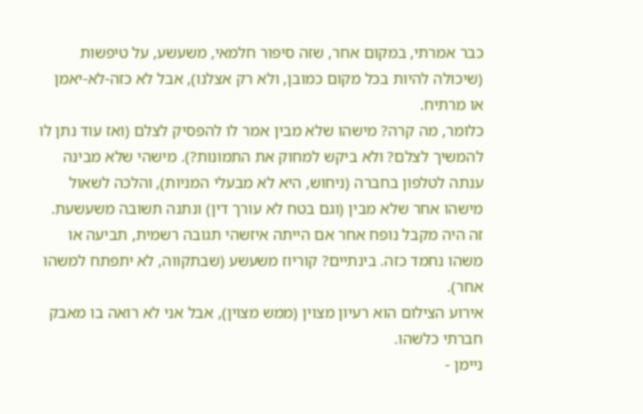כבר אמרתי, במקום אחר, שזה סיפור חלמאי, משעשע, על טיפשות (שיכולה להיות בכל מקום כמובן, ולא רק אצלנו), אבל לא כזה-לא-יאמן או מרתיח.
כלומר, מה קרה? מישהו שלא מבין אמר לו להפסיק לצלם (ואז עוד נתן לו להמשיך לצלם? ולא ביקש למחוק את התמונות?). מישהי שלא מבינה ענתה לטלפון בחברה (ניחוש, היא לא מבעלי המניות), והלכה לשאול מישהו אחר שלא מבין (וגם בטח לא עורך דין) ונתנה תשובה משעשעת.
זה היה מקבל נופח אחר אם הייתה איזשהי תגובה רשמית, תביעה או משהו נחמד כזה. בינתיים? קוריוז משעשע (שבתקווה, לא יתפתח למשהו אחר).
אירוע הצילום הוא רעיון מצוין (ממש מצוין), אבל אני לא רואה בו מאבק חברתי כלשהו.
ניימן -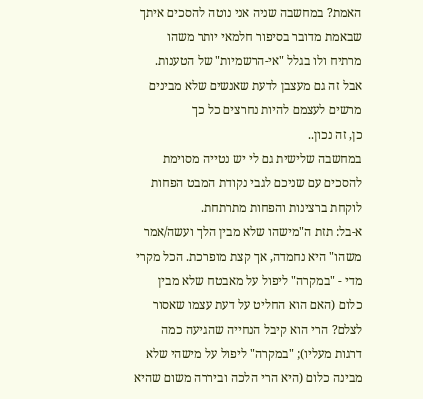האמת? במחשבה שניה אני נוטה להסכים איתך שבאמת מדובר בסיפור חלמאי יותר משהו מרתיח ולו בגלל "אי-הרשמיות" של הטענות. אבל זה גם מעצבן לדעת שאנשים שלא מבינים מרשים לעצמם להיות נחרצים כל כך
כן, זה נכון..
במחשבה שלישית גם לי יש נטייה מסוימת להסכים עם שניכם לגבי נקודת המבט הפחות לוקחת ברצינות והפחות מתרתחת.
א-בל: תזת ה"מישהו שלא מבין הלך ועשה/אמר משהו" היא נחמדה, אך קצת מופרכת. הכל מקרי מדי - "במקרה" ליפול על מאבטח שלא מבין כלום (האם הוא החליט על דעת עצמו שאסור לצלם? הרי הוא קיבל הנחייה שהגיעה כמה דרגות מעליו); "במקרה" ליפול על מישהי שלא מבינה כלום (היא הרי הלכה וביררה משום שהיא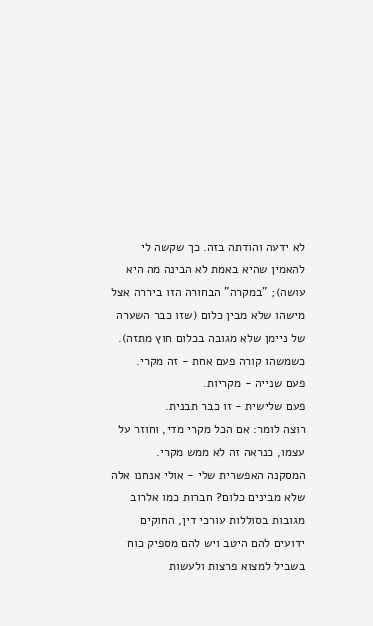לא ידעה והודתה בזה. כך שקשה לי להאמין שהיא באמת לא הבינה מה היא עושה); "במקרה" הבחורה הזו ביררה אצל מישהו שלא מבין כלום (שזו כבר השערה של ניימן שלא מגובה בכלום חוץ מתזה).
כשמשהו קורה פעם אחת - זה מקרי.
פעם שנייה - מקריות.
פעם שלישית - זו כבר תבנית.
רוצה לומר: אם הכל מקרי מדי, וחוזר על עצמו, כנראה זה לא ממש מקרי.
המסקנה האפשרית שלי - אולי אנחנו אלה שלא מבינים כלום? חברות כמו אלרוב מגובות בסוללות עורכי דין, החוקים ידועים להם היטב ויש להם מספיק כוח בשביל למצוא פרצות ולעשות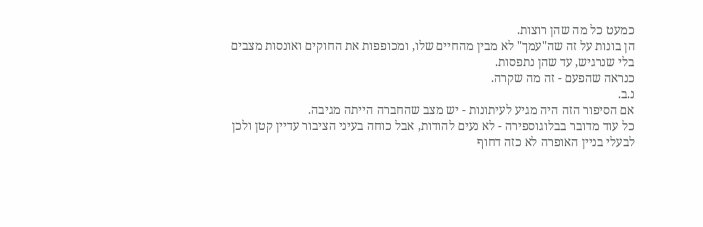כמעט כל מה שהן רוצות.
הן בונות על זה שה"עמך" לא מבין מהחיים שלו, ומכופפות את החוקים ואונסות מצבים בלי שנרגיש, עד שהן נתפסות.
כנראה שהפעם - זה מה שקרה.
נ.ב.
אם הסיפור הזה היה מגיע לעיתונות - יש מצב שהחברה הייתה מגיבה.
כל עוד מדובר בבלוגוספירה - לא נעים להודות, אבל כוחה בעיני הציבור עדיין קטן ולכן לבעלי בניין האופרה לא כזה דחוף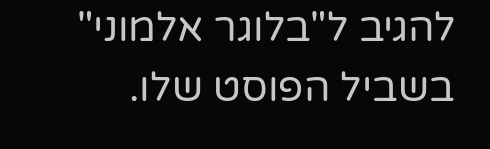להגיב ל"בלוגר אלמוני" בשביל הפוסט שלו.